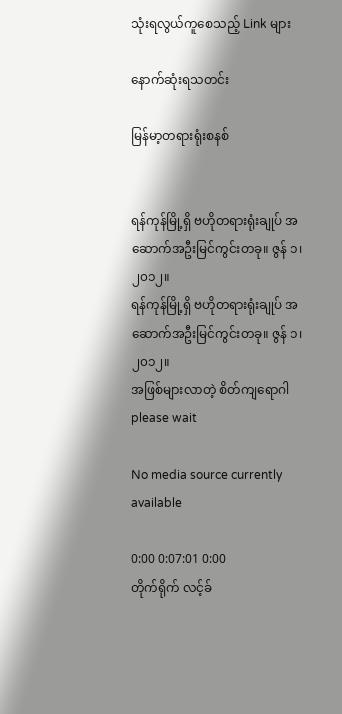သုံးရလွယ်ကူစေသည့် Link များ

နောက်ဆုံးရသတင်း

မြန်မာ့တရားရုံးစနစ်


ရန်ကုန်မြို့ရှိ ဗဟိုတရားရုံးချုပ် အဆောက်အဦးမြင်ကွင်းတခု။ ဇွန် ၁၊ ၂၀၁၂။
ရန်ကုန်မြို့ရှိ ဗဟိုတရားရုံးချုပ် အဆောက်အဦးမြင်ကွင်းတခု။ ဇွန် ၁၊ ၂၀၁၂။
အဖြစ်များလာတဲ့ စိတ်ကျရောဂါ
please wait

No media source currently available

0:00 0:07:01 0:00
တိုက်ရိုက် လင့်ခ်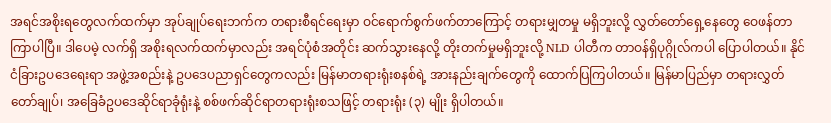အရင်အစိုးရတွေလက်ထက်မှာ အုပ်ချုပ်ရေးဘက်က တရားစီရင်ရေးမှာ ဝင်ရောက်စွက်ဖက်တာကြောင့် တရားမျှတမှု မရှိဘူးလို့ လွှတ်တော်ရှေ့နေတွေ ဝေဖန်တာ ကြာပါပြီ။ ဒါပေမဲ့ လက်ရှိ အစိုးရလက်ထက်မှာလည်း အရင်ပုံစံအတိုင်း ဆက်သွားနေလို့ တိုးတက်မှုမရှိဘူးလို့ NLD ပါတီက တာဝန်ရှိပုဂ္ဂိုလ်ကပါ ပြောပါတယ်။ နိုင်ငံခြားဥပဒေရေးရာ အဖွဲ့အစည်းနဲ့ ဥပဒေပညာရှင်တွေကလည်း မြန်မာတရားရုံးစနစ်ရဲ့ အားနည်းချက်တွေကို ထောက်ပြကြပါတယ်။ မြန်မာပြည်မှာ တရားလွှတ်တော်ချုပ်၊ အခြေခံဥပဒေဆိုင်ရာခုံရုံးနဲ့ စစ်ဖက်ဆိုင်ရာတရားရုံးစသဖြင့် တရားရုံး (၃) မျိုး ရှိပါတယ်။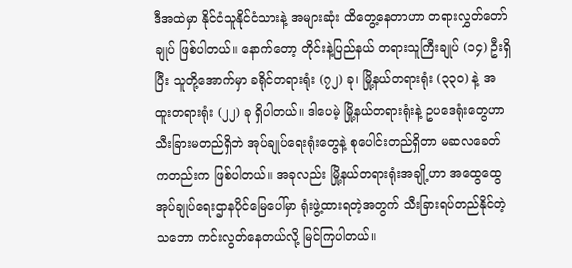ဒီအထဲမှာ နိုင်ငံသူနိုင်ငံသားနဲ့ အများဆုံး ထိတွေ့နေတာဟာ တရားလွှတ်တော်ချုပ် ဖြစ်ပါတယ်။ နောက်တော့ တိုင်းနဲ့ပြည်နယ် တရားသူကြီးချုပ် (၁၄) ဦးရှိပြီး သူတို့အောက်မှာ ခရိုင်တရားရုံး (၇၂) ခု၊ မြို့နယ်တရားရုံး (၃၃၀) နဲ့ အထူးတရားရုံး (၂၂) ခု ရှိပါတယ်။ ဒါပေမဲ့ မြို့နယ်တရားရုံးနဲ့ ဥပဒေရုံးတွေဟာ သီးခြားမတည်ရှိဘဲ အုပ်ချုပ်ရေးရုံးတွေနဲ့ စုပေါင်းတည်ရှိတာ မဆလခေတ်ကတည်းက ဖြစ်ပါတယ်။ အခုလည်း မြို့နယ်တရားရုံးအချို့ဟာ အထွေထွေအုပ်ချုပ်ရေးဌာနပိုင်မြေပေါ်မှာ ရုံးဖွဲ့ထားရတဲ့အတွက် သီးခြားရပ်တည်နိုင်တဲ့သဘော ကင်းလွတ်နေတယ်လို့ မြင်ကြပါတယ်။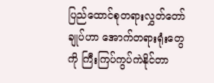ပြည်ထောင်စုတရားလွှတ်တော်ချုပ်ဟာ အောက်တရားရုံးတွေကို ကြီးကြပ်ကွပ်ကဲနိုင်တာ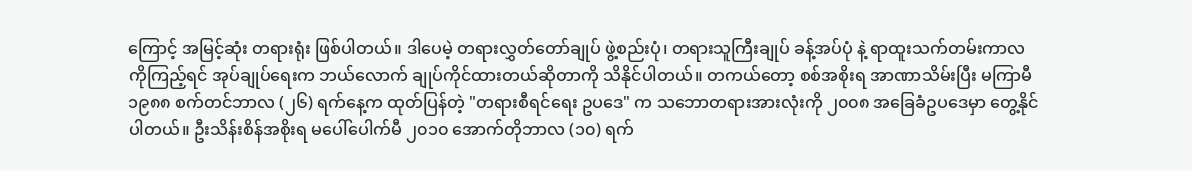ကြောင့် အမြင့်ဆုံး တရားရုံး ဖြစ်ပါတယ်။ ဒါပေမဲ့ တရားလွှတ်တော်ချုပ် ဖွဲ့စည်းပုံ၊ တရားသူကြီးချုပ် ခန့်အပ်ပုံ နဲ့ ရာထူးသက်တမ်းကာလကိုကြည့်ရင် အုပ်ချုပ်ရေးက ဘယ်လောက် ချုပ်ကိုင်ထားတယ်ဆိုတာကို သိနိုင်ပါတယ်။ တကယ်တော့ စစ်အစိုးရ အာဏာသိမ်းပြီး မကြာမီ ၁၉၈၈ စက်တင်ဘာလ (၂၆) ရက်နေ့က ထုတ်ပြန်တဲ့ "တရားစီရင်ရေး ဥပဒေ" က သဘောတရားအားလုံးကို ၂၀၀၈ အခြေခံဥပဒေမှာ တွေ့နိုင်ပါတယ်။ ဦးသိန်းစိန်အစိုးရ မပေါ်ပေါက်မီ ၂၀၁၀ အောက်တိုဘာလ (၁၀) ရက်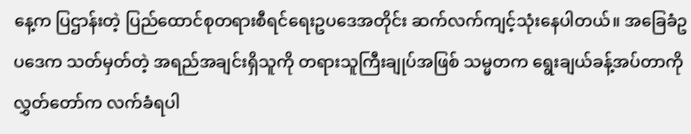နေ့က ပြဌာန်းတဲ့ ပြည်ထောင်စုတရားစီရင်ရေးဥပဒေအတိုင်း ဆက်လက်ကျင့်သုံးနေပါတယ်။ အခြေခံဥပဒေက သတ်မှတ်တဲ့ အရည်အချင်းရှိသူကို တရားသူကြီးချုပ်အဖြစ် သမ္မတက ရွေးချယ်ခန့်အပ်တာကို လွှတ်တော်က လက်ခံရပါ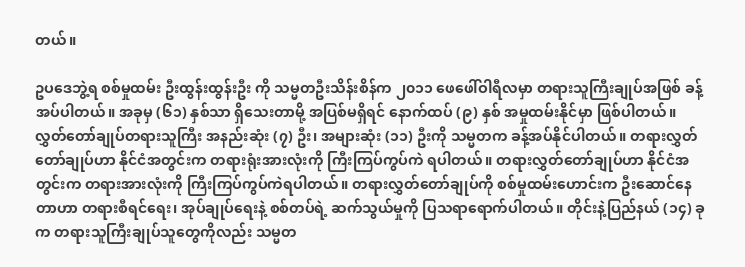တယ်။

ဥပဒေဘွဲ့ရ စစ်မှုထမ်း ဦးထွန်းထွန်းဦး ကို သမ္မတဦးသိန်းစိန်က ၂၀၁၁ ဖေဖေါ်ဝါရီလမှာ တရားသူကြီးချုပ်အဖြစ် ခန့်အပ်ပါတယ်။ အခုမှ (၆၁) နှစ်သာ ရှိသေးတာမို့ အပြစ်မရှိရင် နောက်ထပ် (၉) နှစ် အမှုထမ်းနိုင်မှာ ဖြစ်ပါတယ်။ လွှတ်တော်ချုပ်တရားသူကြီး အနည်းဆုံး (၇) ဦး၊ အများဆုံး (၁၁) ဦးကို သမ္မတက ခန့်အပ်နိုင်ပါတယ်။ တရားလွှတ်တော်ချုပ်ဟာ နိုင်ငံအတွင်းက တရားရုံးအားလုံးကို ကြီးကြပ်ကွပ်ကဲ ရပါတယ်။ တရားလွှတ်တော်ချုပ်ဟာ နိုင်ငံအတွင်းက တရားအားလုံးကို ကြီးကြပ်ကွပ်ကဲရပါတယ်။ တရားလွှတ်တော်ချုပ်ကို စစ်မှုထမ်းဟောင်းက ဦးဆောင်နေတာဟာ တရားစီရင်ရေး၊ အုပ်ချုပ်ရေးနဲ့ စစ်တပ်ရဲ့ ဆက်သွယ်မှုကို ပြသရာရောက်ပါတယ်။ တိုင်းနဲ့ပြည်နယ် (၁၄) ခုက တရားသူကြီးချုပ်သူတွေကိုလည်း သမ္မတ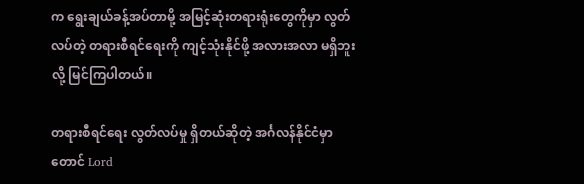က ရွေးချယ်ခန့်အပ်တာမို့ အမြင့်ဆုံးတရားရုံးတွေကိုမှာ လွတ်လပ်တဲ့ တရားစီရင်ရေးကို ကျင့်သုံးနိုင်ဖို့ အလားအလာ မရှိဘူးလို့ မြင်ကြပါတယ်။

တရားစီရင်ရေး လွတ်လပ်မှု ရှိတယ်ဆိုတဲ့ အင်္ဂလန်နိုင်ငံမှာတောင် Lord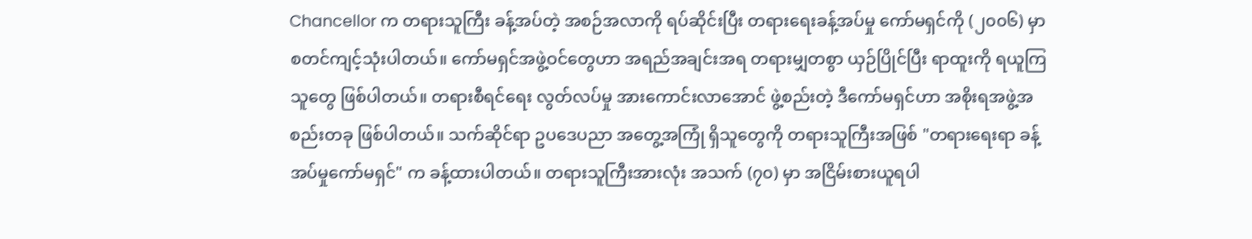Chancellor က တရားသူကြီး ခန့်အပ်တဲ့ အစဉ်အလာကို ရပ်ဆိုင်းပြီး တရားရေးခန့်အပ်မှု ကော်မရှင်ကို (၂၀၀၆) မှာ စတင်ကျင့်သုံးပါတယ်။ ကော်မရှင်အဖွဲ့ဝင်တွေဟာ အရည်အချင်းအရ တရားမျှတစွာ ယှဉ်ပြိုင်ပြီး ရာထူးကို ရယူကြသူတွေ ဖြစ်ပါတယ်။ တရားစီရင်ရေး လွတ်လပ်မှု အားကောင်းလာအောင် ဖွဲ့စည်းတဲ့ ဒီကော်မရှင်ဟာ အစိုးရအဖွဲ့အစည်းတခု ဖြစ်ပါတယ်။ သက်ဆိုင်ရာ ဥပဒေပညာ အတွေ့အကြုံ ရှိသူတွေကို တရားသူကြီးအဖြစ် "တရားရေးရာ ခန့်အပ်မှုကော်မရှင်" က ခန့်ထားပါတယ်။ တရားသူကြီးအားလုံး အသက် (၇၀) မှာ အငြိမ်းစားယူရပါ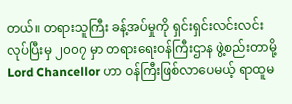တယ်။ တရားသူကြီး ခန့်အပ်မှုကို ရှင်းရှင်းလင်းလင်း လုပ်ပြီးမှ ၂၀၀၇ မှာ တရားရေးဝန်ကြီးဌာန ဖွဲ့စည်းတာမို့ Lord Chancellor ဟာ ဝန်ကြီးဖြစ်လာပေမယ့် ရာထူမ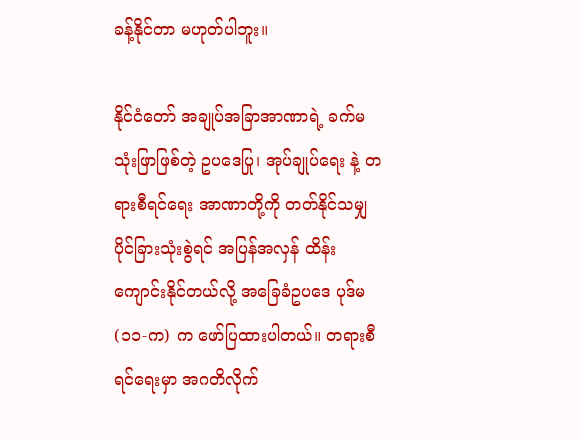ခန့်နိုင်တာ မဟုတ်ပါဘူး။

နိုင်ငံတော် အချုပ်အခြာအာဏာရဲ့ ခက်မသုံးဖြာဖြစ်တဲ့ ဥပဒေပြု၊ အုပ်ချုပ်ရေး နဲ့ တရားစီရင်ရေး အာဏာတို့ကို တတ်နိုင်သမျှ ပိုင်ခြားသုံးစွဲရင် အပြန်အလှန် ထိန်းကျောင်းနိုင်တယ်လို့ အခြေခံဥပဒေ ပုဒ်မ (၁၁-က) က ဖော်ပြထားပါတယ်။ တရားစီရင်ရေးမှာ အဂတိလိုက်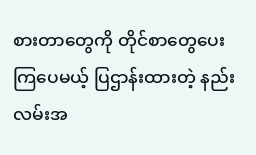စားတာတွေကို တိုင်စာတွေပေးကြပေမယ့် ပြဌာန်းထားတဲ့ နည်းလမ်းအ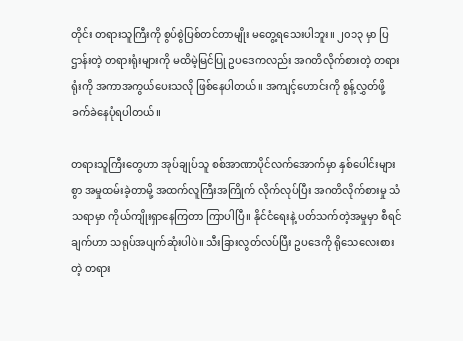တိုင်း တရားသူကြီးကို စွပ်စွဲပြစ်တင်တာမျိုး မတွေ့ရသေးပါဘူး။ ၂၀၁၃ မှာ ပြဌာန်းတဲ့ တရားရုံးများကို မထိမဲ့မြင်ပြု ဥပဒေကလည်း အဂတိလိုက်စားတဲ့ တရားရုံးကို အကာအကွယ်ပေးသလို ဖြစ်နေပါတယ်။ အကျင့်ဟောင်းကို စွန့်လွှတ်ဖို့ ခက်ခဲနေပုံရပါတယ်။

တရားသူကြီးတွေဟာ အုပ်ချုပ်သူ စစ်အာဏာပိုင်လက်အောက်မှာ နှစ်ပေါင်းများစွာ အမှုထမ်းခဲ့တာမို့ အထက်လူကြီးအကြိုက် လိုက်လုပ်ပြီး အဂတိလိုက်စားမှု သံသရာမှာ ကိုယ်ကျိုးရှာနေကြတာ ကြာပါပြီ။ နိုင်ငံရေးနဲ့ ပတ်သက်တဲ့အမှုမှာ စီရင်ချက်ဟာ သရုပ်အပျက်ဆုံးပါပဲ။ သီးခြားလွတ်လပ်ပြီး ဥပဒေကို ရိုသေလေးစားတဲ့ တရား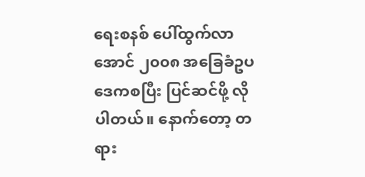ရေးစနစ် ပေါ်ထွက်လာအောင် ၂၀၀၈ အခြေခံဥပဒေကစပြီး ပြင်ဆင်ဖို့ လိုပါတယ်။ နောက်တော့ တရား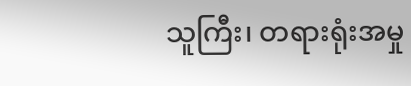သူကြီး၊ တရားရုံးအမှု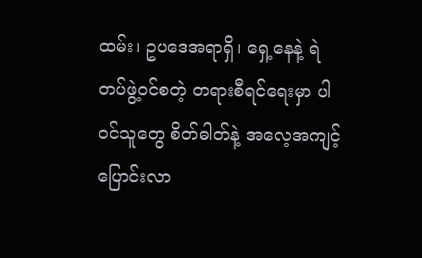ထမ်း၊ ဥပဒေအရာရှိ၊ ရှေ့နေနဲ့ ရဲတပ်ဖွဲ့ဝင်စတဲ့ တရားစီရင်ရေးမှာ ပါဝင်သူတွေ စိတ်ဓါတ်နဲ့ အလေ့အကျင့် ပြောင်းလာ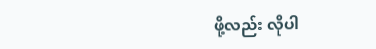ဖို့လည်း လိုပါ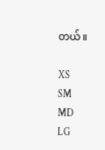တယ်။

XS
SM
MD
LG